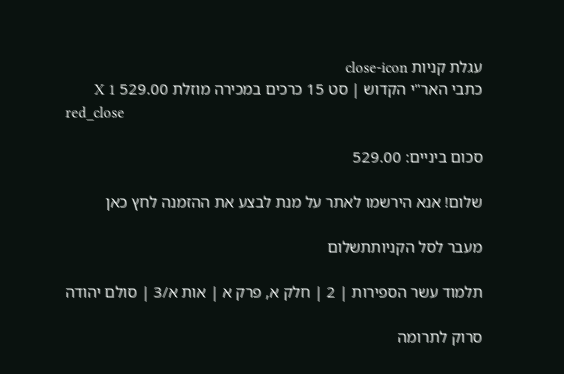עגלת קניות close-icon
כתבי האר"י הקדוש | סט 15 כרכים במכירה מוזלת 529.00 X 1
red_close

סכום ביניים: 529.00

שלום! אנא הירשמו לאתר על מנת לבצע את ההזמנה לחץ כאן

מעבר לסל הקניותתשלום

תלמוד עשר הספירות | 2 | חלק א, פרק א | אות א/3 | סולם יהודה

סרוק לתרומה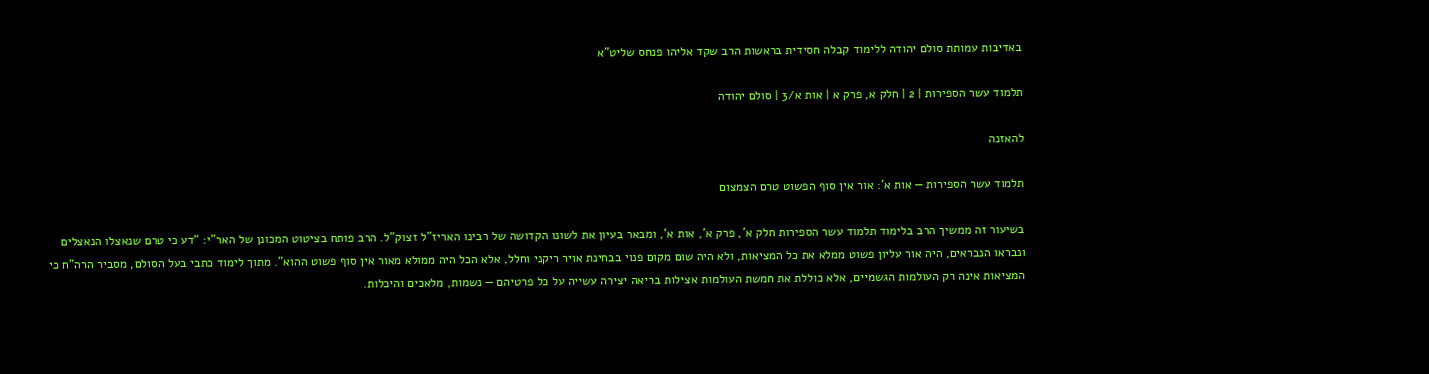באדיבות עמותת סולם יהודה ללימוד קבלה חסידית בראשות הרב שקד אליהו פנחס שליט"א

תלמוד עשר הספירות | 2 | חלק א, פרק א | אות א/3 | סולם יהודה

להאזנה

תלמוד עשר הספירות — אות א’: אור אין סוף הפשוט טרם הצמצום

בשיעור זה ממשיך הרב בלימוד תלמוד עשר הספירות חלק א’, פרק א’, אות א’, ומבאר בעיון את לשונו הקדושה של רבינו האריז”ל זצוק”ל. הרב פותח בציטוט המכונן של האר”י: “דע כי טרם שנאצלו הנאצלים ונבראו הנבראים, היה אור עליון פשוט ממלא את כל המציאות, ולא היה שום מקום פנוי בבחינת אויר ריקני וחלל, אלא הכל היה ממולא מאור אין סוף פשוט ההוא”. מתוך לימוד כתבי בעל הסולם, מסביר הרה”ח כי המציאות אינה רק העולמות הגשמיים, אלא כוללת את חמשת העולמות אצילות בריאה יצירה עשייה על כל פרטיהם — נשמות, מלאכים והיכלות.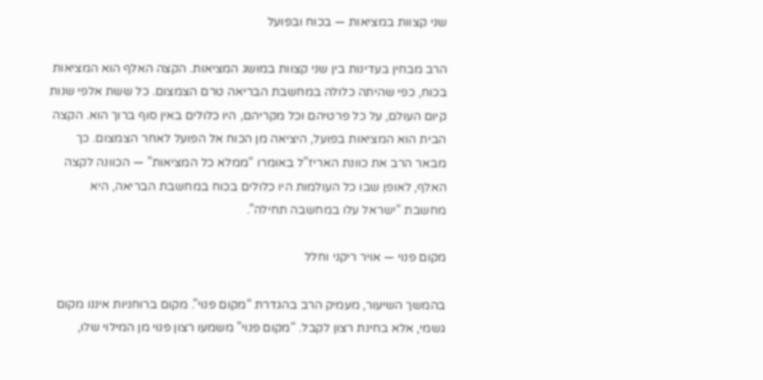שני קצוות במציאות — בכוח ובפועל

הרב מבחין בעדינות בין שני קצוות במושג המציאות. הקצה האלף הוא המציאות בכוח, כפי שהיתה כלולה במחשבת הבריאה טרם הצמצום. כל ששת אלפי שנות קיום העולם, על כל פרטיהם וכל מקריהם, היו כלולים באין סוף ברוך הוא. הקצה הבית הוא המציאות בפועל, היציאה מן הכוח אל הפועל לאחר הצמצום. כך מבאר הרב את כוונת האריז”ל באומרו “ממלא כל המציאות” — הכוונה לקצה האלף, לאופן שבו כל העולמות היו כלולים בכוח במחשבת הבריאה, היא מחשבת “ישראל עלו במחשבה תחילה”.

מקום פנוי — אויר ריקני וחלל

בהמשך השיעור, מעמיק הרב בהגדרת “מקום פנוי”. מקום ברוחניות איננו מקום גשמי, אלא בחינת רצון לקבל. “מקום פנוי” משמעו רצון פנוי מן המילוי שלו,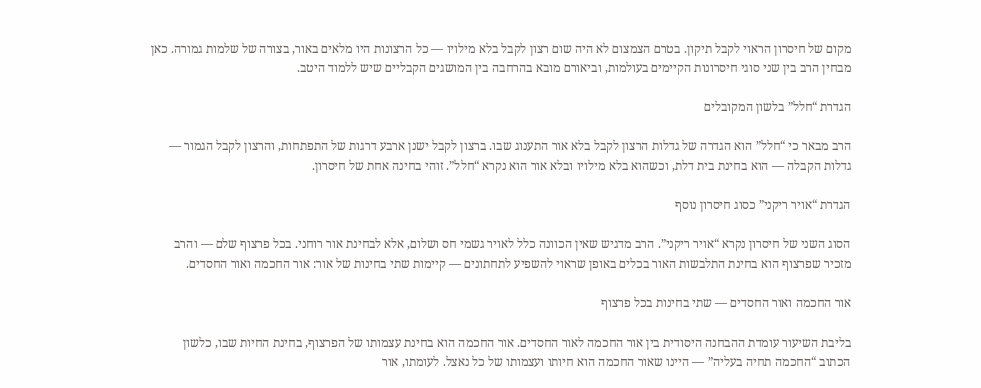מקום של חיסרון הראוי לקבל תיקון. בטרם הצמצום לא היה שום רצון לקבל בלא מילויו — כל הרצונות היו מלאים באור, בצורה של שלמות גמורה. כאן מבחין הרב בין שני סוגי חיסרונות הקיימים בעולמות, וביאורם מובא בהרחבה בין המושגים הקבליים שיש ללמוד היטב.

הגדרת “חלל” בלשון המקובלים

הרב מבאר כי “חלל” הוא הגדרה של גדלות הרצון לקבל בלא אור התענוג שבו. ברצון לקבל ישנן ארבע דרגות של התפתחות, והרצון לקבל הגמור — גדלות הקבלה — הוא בחינת בית דלת, וכשהוא בלא מילויו ובלא אור הוא נקרא “חלל”. זוהי בחינה אחת של חיסרון.

הגדרת “אויר ריקני” כסוג חיסרון נוסף

הסוג השני של חיסרון נקרא “אויר ריקני”. הרב מדגיש שאין הכוונה כלל לאויר גשמי חס ושלום, אלא לבחינת אור רוחני. בכל פרצוף שלם — והרב מזכיר שפרצוף הוא בחינת התלבשות האור בכלים באופן שראוי להשפיע לתחתונים — קיימות שתי בחינות של אור: אור החכמה ואור החסדים.

אור החכמה ואור החסדים — שתי בחינות בכל פרצוף

בליבת השיעור עומדת ההבחנה היסודית בין אור החכמה לאור החסדים. אור החכמה הוא בחינת עצמותו של הפרצוף, בחינת החיות שבו, כלשון הכתוב “החכמה תחיה בעליה” — היינו שאור החכמה הוא חיותו ועצמותו של כל נאצל. לעומתו, אור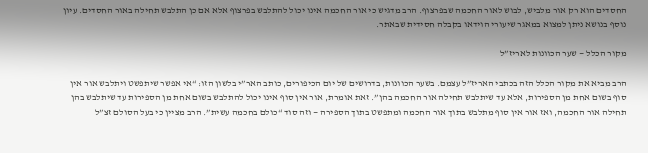החסדים הוא רק אור מלביש, לבוש לאור החכמה שבפרצוף. הרב מדגיש כי אור החכמה אינו יכול להתלבש בפרצוף אלא אם כן התלבש תחילה באור החסדים. עיון נוסף בנושא ניתן למצוא במאגר שיעורי הוידאו בקבלה חסידית שבאתר.

מקור הכלל — שער הכוונות לאריז”ל

הרב מביא את מקור הכלל הזה בכתבי האריז”ל עצמם. בשער הכוונות, בדרושים של יום הכיפורים, כותב האר”י בלשון הזו: “אי אפשר שיתפשט ויתלבש אור אין סוף בשום אחת מן הספירות, אלא עד שיתלבש תחילה אור החכמה בהן”. זאת אומרת, אור אין סוף אינו יכול להתלבש בשום אחת מן הספירות עד שיתלבש בהן תחילה אור החכמה, ואז אור אין סוף מתלבש בתוך אור החכמה ומתפשט בתוך הספירה — וזה סוד “כולם בחכמה עשית”. הרב מציין כי בעל הסולם זצ”ל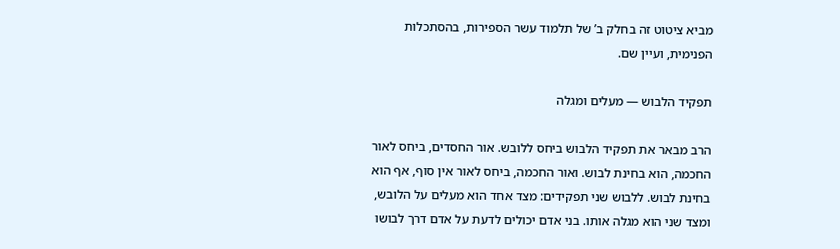מביא ציטוט זה בחלק ב’ של תלמוד עשר הספירות, בהסתכלות הפנימית, ועיין שם.

תפקיד הלבוש — מעלים ומגלה

הרב מבאר את תפקיד הלבוש ביחס ללובש. אור החסדים, ביחס לאור החכמה, הוא בחינת לבוש. ואור החכמה, ביחס לאור אין סוף, אף הוא בחינת לבוש. ללבוש שני תפקידים: מצד אחד הוא מעלים על הלובש, ומצד שני הוא מגלה אותו. בני אדם יכולים לדעת על אדם דרך לבושו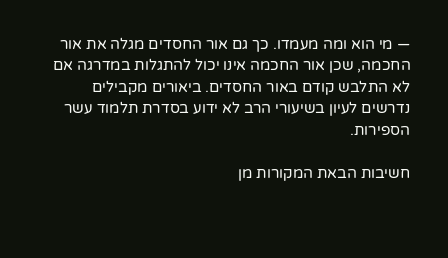— מי הוא ומה מעמדו. כך גם אור החסדים מגלה את אור החכמה, שכן אור החכמה אינו יכול להתגלות במדרגה אם לא התלבש קודם באור החסדים. ביאורים מקבילים נדרשים לעיון בשיעורי הרב לא ידוע בסדרת תלמוד עשר הספירות.

חשיבות הבאת המקורות מן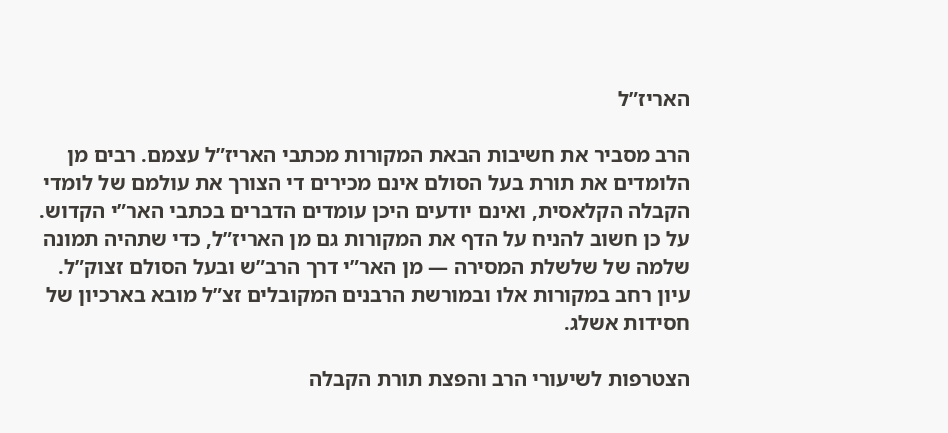האריז”ל

הרב מסביר את חשיבות הבאת המקורות מכתבי האריז”ל עצמם. רבים מן הלומדים את תורת בעל הסולם אינם מכירים די הצורך את עולמם של לומדי הקבלה הקלאסית, ואינם יודעים היכן עומדים הדברים בכתבי האר”י הקדוש. על כן חשוב להניח על הדף את המקורות גם מן האריז”ל, כדי שתהיה תמונה שלמה של שלשלת המסירה — מן האר”י דרך הרב”ש ובעל הסולם זצוק”ל. עיון רחב במקורות אלו ובמורשת הרבנים המקובלים זצ”ל מובא בארכיון של חסידות אשלג.

הצטרפות לשיעורי הרב והפצת תורת הקבלה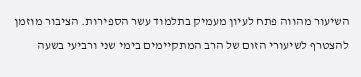השיעור מהווה פתח לעיון מעמיק בתלמוד עשר הספירות. הציבור מוזמן להצטרף לשיעורי הזום של הרב המתקיימים בימי שני ורביעי בשעה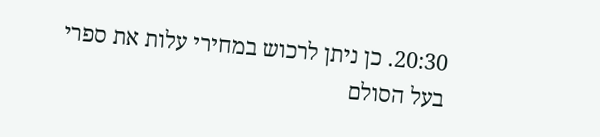20:30. כן ניתן לרכוש במחירי עלות את ספרי בעל הסולם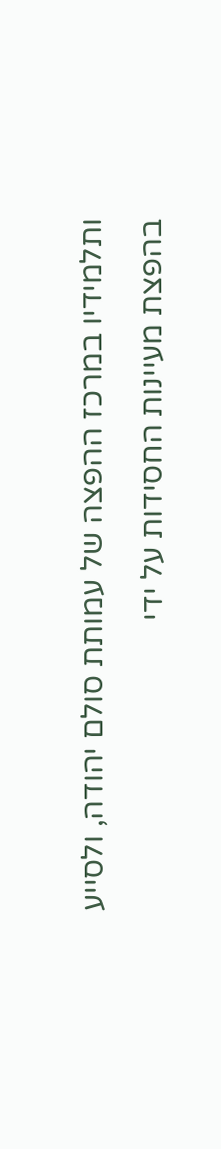ותלמידיו במרכז ההפצה של עמותת סולם יהודה, ולסייע בהפצת מעיינות החסידות על ידי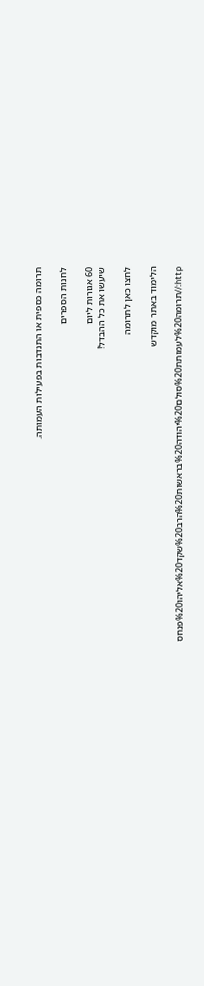תרומה כספית או התנדבות בפעילות העמותה.

לחנות הספרים

60 אגורות ליום
שיעשו את כל ההבדל!

לחצו כאן לתרומה

הלימוד באתר מוקדש

http://תרומה%20לעמותת%20סולם%20יהודה%20בראשות%20הרב%20שקד%20אליהו%20פנחס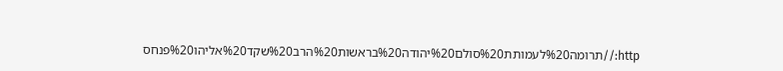http://תרומה%20לעמותת%20סולם%20יהודה%20בראשות%20הרב%20שקד%20אליהו%20פנחס